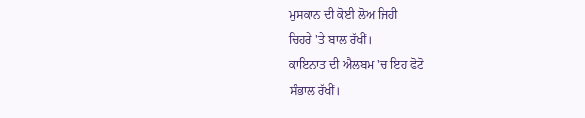ਮੁਸਕਾਨ ਦੀ ਕੋਈ ਲੋਅ ਜਿਹੀ
ਚਿਹਰੇ 'ਤੇ ਬਾਲ ਰੱਖੀਂ।
ਕਾਇਨਾਤ ਦੀ ਐਲਬਮ 'ਚ ਇਹ ਫੋਟੋ
ਸੰਭਾਲ ਰੱਖੀਂ।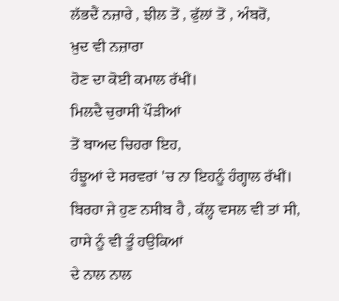ਲੱਭਦੈਂ ਨਜ਼ਾਰੇ , ਝੀਲ ਤੋਂ , ਫੁੱਲਾਂ ਤੋਂ , ਅੰਬਰੋਂ,
ਖ਼ੁਦ ਵੀ ਨਜ਼ਾਰਾ
ਹੋਣ ਦਾ ਕੋਈ ਕਮਾਲ ਰੱਖੀਂ।
ਮਿਲਦੈ ਚੁਰਾਸੀ ਪੌੜੀਆਂ
ਤੋਂ ਬਾਅਦ ਚਿਹਰਾ ਇਹ,
ਹੰਝੂਆਂ ਦੇ ਸਰਵਰਾਂ 'ਚ ਨਾ ਇਹਨੂੰ ਹੰਗ੍ਹਾਲ ਰੱਖੀਂ।
ਬਿਰਹਾ ਜੇ ਹੁਣ ਨਸੀਬ ਹੈ , ਕੱਲ੍ਹ ਵਸਲ ਵੀ ਤਾਂ ਸੀ,
ਹਾਸੇ ਨੂੰ ਵੀ ਤੂੰ ਹਉਕਿਆਂ
ਦੇ ਨਾਲ ਨਾਲ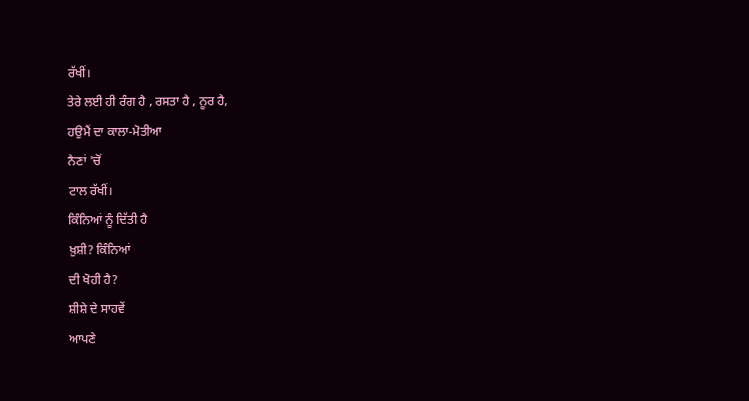ਰੱਖੀਂ।
ਤੇਰੇ ਲਈ ਹੀ ਰੰਗ ਹੈ , ਰਸਤਾ ਹੈ , ਨੂਰ ਹੈ,
ਹਉਮੈਂ ਦਾ ਕਾਲਾ-ਮੋਤੀਆ
ਨੈਣਾਂ 'ਚੋਂ
ਟਾਲ ਰੱਖੀਂ।
ਕਿੰਨਿਆਂ ਨੂੰ ਦਿੱਤੀ ਹੈ
ਖ਼ੁਸ਼ੀ? ਕਿੰਨਿਆਂ
ਦੀ ਖੋਹੀ ਹੈ?
ਸ਼ੀਸ਼ੇ ਦੇ ਸਾਹਵੇਂ
ਆਪਣੇ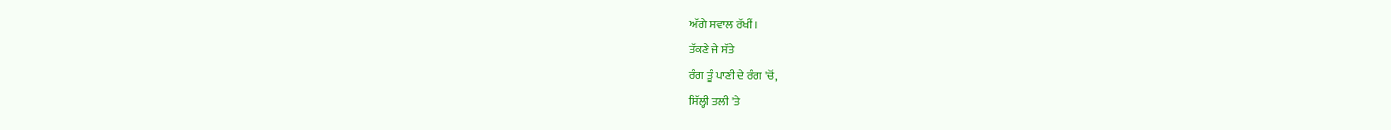ਅੱਗੇ ਸਵਾਲ ਰੱਖੀਂ।
ਤੱਕਣੇ ਜੇ ਸੱਤੇ
ਰੰਗ ਤੂੰ ਪਾਣੀ ਦੇ ਰੰਗ 'ਚੋਂ,
ਸਿੱਲ੍ਹੀ ਤਲੀ 'ਤੇ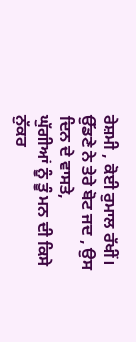ਰੇਸ਼ਮੀ , ਕੋਈ ਰੁਮਾਲ ਰੱਖੀਂ।
ਉੱਡਣੇ ਨੇ ਤੇਰੇ ਬੋਟ ਜਦ , ਉਸ ਦਿਨ ਦੇ ਵਾਸਤੇ,
ਘੁੱਗੀਆਂ ਨੂੰ ਤੂੰ ਮਨ ਦੀ ਕਿਸੇ
ਨੁੱਕਰ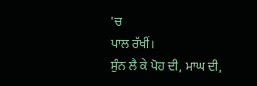'ਚ
ਪਾਲ ਰੱਖੀਂ।
ਸੁੰਨ ਲੈ ਕੇ ਪੋਹ ਦੀ, ਮਾਘ ਦੀ,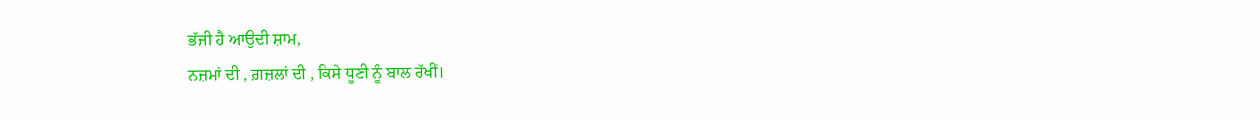ਭੱਜੀ ਹੈ ਆਉਦੀ ਸ਼ਾਮ,
ਨਜ਼ਮਾਂ ਦੀ , ਗ਼ਜ਼ਲਾਂ ਦੀ , ਕਿਸੇ ਧੂਣੀ ਨੂੰ ਬਾਲ ਰੱਖੀਂ।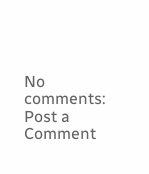No comments:
Post a Comment